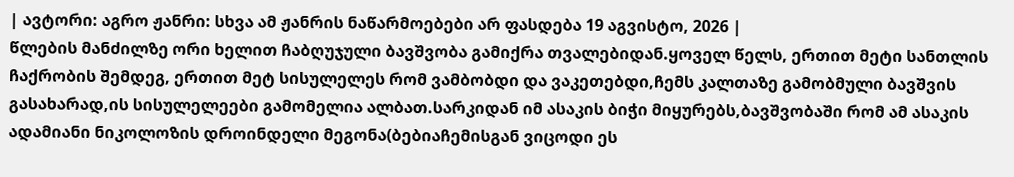| ავტორი: აგრო ჟანრი: სხვა ამ ჟანრის ნაწარმოებები არ ფასდება 19 აგვისტო, 2026 |
წლების მანძილზე ორი ხელით ჩაბღუჯული ბავშვობა გამიქრა თვალებიდან.ყოველ წელს, ერთით მეტი სანთლის ჩაქრობის შემდეგ, ერთით მეტ სისულელეს რომ ვამბობდი და ვაკეთებდი,ჩემს კალთაზე გამობმული ბავშვის გასახარად,ის სისულელეები გამომელია ალბათ.სარკიდან იმ ასაკის ბიჭი მიყურებს,ბავშვობაში რომ ამ ასაკის ადამიანი ნიკოლოზის დროინდელი მეგონა(ბებიაჩემისგან ვიცოდი ეს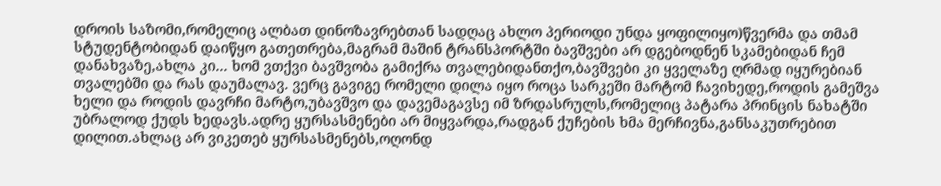დროის საზომი,რომელიც ალბათ დინოზავრებთან სადღაც ახლო პერიოდი უნდა ყოფილიყო)წვერმა და თმამ სტუდენტობიდან დაიწყო გათეთრება,მაგრამ მაშინ ტრანსპორტში ბავშვები არ დგებოდნენ სკამებიდან ჩემ დანახვაზე,ახლა კი... ხომ ვთქვი ბავშვობა გამიქრა თვალებიდანთქო,ბავშვები კი ყველაზე ღრმად იყურებიან თვალებში და რას დაუმალავ. ვერც გავიგე რომელი დილა იყო როცა სარკეში მარტომ ჩავიხედე,როდის გამეშვა ხელი და როდის დავრჩი მარტო,უბავშვო და დავემაგავსე იმ ზრდასრულს,რომელიც პატარა პრინცის ნახატში უბრალოდ ქუდს ხედავს.ადრე ყურსასმენები არ მიყვარდა,რადგან ქუჩების ხმა მერჩივნა,განსაკუთრებით დილით.ახლაც არ ვიკეთებ ყურსასმენებს,ოღონდ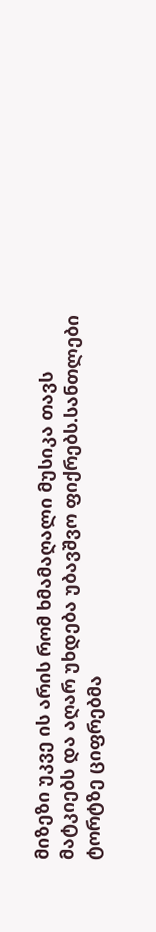მიზეზი უკვე ის არის რომ ხმამაღალი მუსიკა თავს მატკიებს და აღარ უხდება უბავშვო ფიქრებს.სანთლები ტორტზე ციფრებმა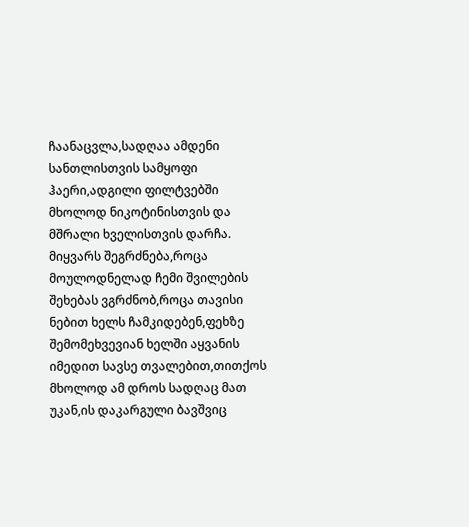ჩაანაცვლა,სადღაა ამდენი სანთლისთვის სამყოფი ჰაერი,ადგილი ფილტვებში მხოლოდ ნიკოტინისთვის და მშრალი ხველისთვის დარჩა. მიყვარს შეგრძნება,როცა მოულოდნელად ჩემი შვილების შეხებას ვგრძნობ,როცა თავისი ნებით ხელს ჩამკიდებენ,ფეხზე შემომეხვევიან ხელში აყვანის იმედით სავსე თვალებით,თითქოს მხოლოდ ამ დროს სადღაც მათ უკან,ის დაკარგული ბავშვიც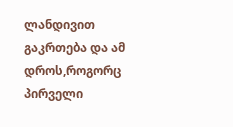ლანდივით გაკრთება და ამ დროს,როგორც პირველი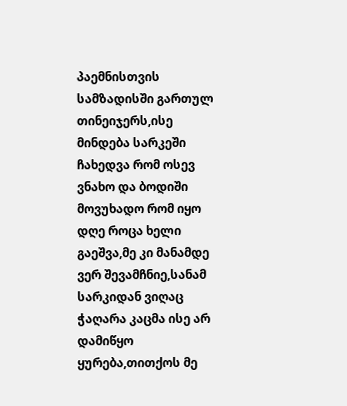პაემნისთვის სამზადისში გართულ თინეიჯერს,ისე მინდება სარკეში ჩახედვა რომ ოსევ ვნახო და ბოდიში მოვუხადო რომ იყო დღე როცა ხელი გაეშვა,მე კი მანამდე ვერ შევამჩნიე,სანამ სარკიდან ვიღაც ჭაღარა კაცმა ისე არ დამიწყო ყურება,თითქოს მე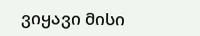ვიყავი მისი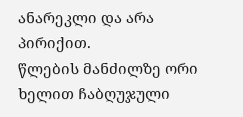ანარეკლი და არა პირიქით.
წლების მანძილზე ორი ხელით ჩაბღუჯული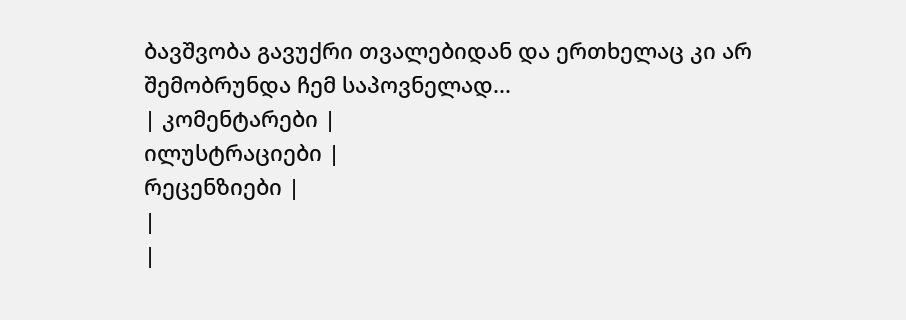ბავშვობა გავუქრი თვალებიდან და ერთხელაც კი არ შემობრუნდა ჩემ საპოვნელად...
| კომენტარები |
ილუსტრაციები |
რეცენზიები |
|
|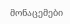მონაცემები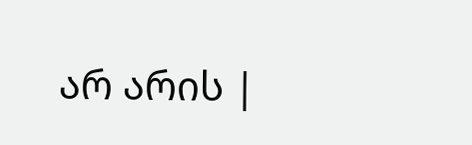არ არის |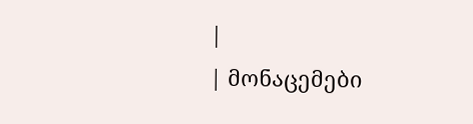|
| მონაცემები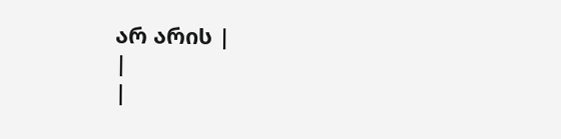არ არის |
|
|